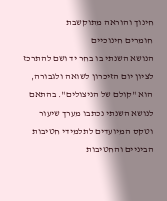חינוך והוראה מתוקשבת
חומרים חינוכיים
הנושא השנתי בו בחר יד ושם להתרכז לציון יום הזיכרון לשואה ולגבורה, הוא "קולם של הניצולים". בהתאם לנושא השנתי נכתבו מערך שיעור וטקס המיועדים לתלמידי חטיבות הביניים והחטיבות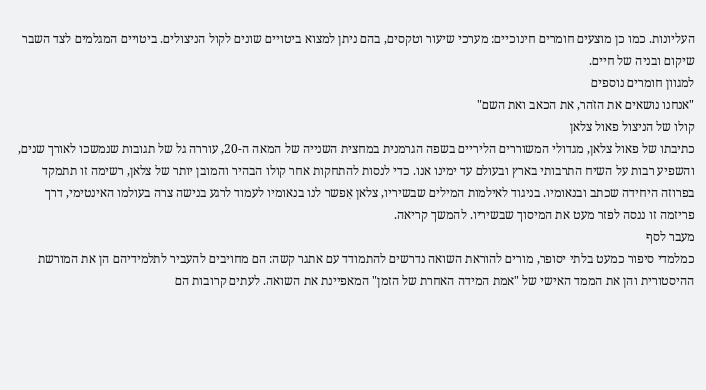העליונות. כמו כן מוצעים חומרים חינוכיים: מערכי שיעור וטקסים, בהם ניתן למצוא ביטויים שונים לקול הניצולים. ביטויים המגלמים לצד השבר שיקום ובניה של חיים.
למגוון חומרים נוספים
"אנחנו נושאים את הזֹהר, את הכאב ואת השם"
קולו של הניצול פאול צלאן
כתיבתו של פאול צלאן, מגדולי המשוררים הליריים בשפה הגרמנית במחצית השנייה של המאה ה-20, עוררה גל של תגובות שנמשכו לאורך שנים, והשפיע רבות על השיח התרבותי בארץ ובעולם עד ימינו אנו. כדי לנסות להתחקות אחר קולו הבהיר והמובן יותר של צלאן, רשימה זו תתמקד בפרוזה היחידה שכתב ובנאומיו. בניגוד לאילמות המילים שבשיריו, צלאן אִפשר לנו בנאומיו לעמוד לרגע בנישה צרה בעולמו האינטימי, דרך פריזמה זו ננסה לפזר מעט את המיסוך שבשיריו. להמשך קריאה.
מעבר לסף
כמלמדי סיפור כמעט בלתי יסופר, מורים להוראת השואה נדרשים להתמודד עם אתגר קשה: הם מחויבים להעביר לתלמידיהם הן את המורשת ההיסטורית והן את הממד האישי של "אמת המידה האחרת של הזמן" המאפיינת את השואה. לעתים קרובות הם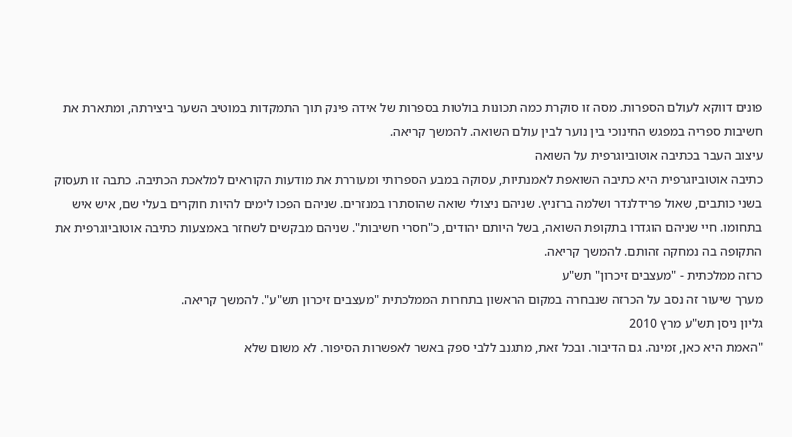פונים דווקא לעולם הספרות. מסה זו סוקרת כמה תכונות בולטות בספרות של אידה פינק תוך התמקדות במוטיב השער ביצירתה, ומתארת את חשיבות ספריה במפגש החינוכי בין נוער לבין עולם השואה. להמשך קריאה.
עיצוב העבר בכתיבה אוטוביוגרפית על השואה
כתיבה אוטוביוגרפית היא כתיבה השואפת לאמנתיות, עסוקה במבע הספרותי ומעוררת את מודעות הקוראים למלאכת הכתיבה. כתבה זו תעסוק בשני כותבים, שאול פרידלנדר ושלמה ברזניץ. שניהם ניצולי שואה שהוסתרו במנזרים. שניהם הפכו לימים להיות חוקרים בעלי שם, איש איש בתחומו. חיי שניהם הוגדרו בתקופת השואה, בשל היותם יהודים, כ"חסרי חשיבות". שניהם מבקשים לשחזר באמצעות כתיבה אוטוביוגרפית את התקופה בה נמחקה זהותם. להמשך קריאה.
כרזה ממלכתית - "מעצבים זיכרון" תש"ע
מערך שיעור זה נסב על הכרזה שנבחרה במקום הראשון בתחרות הממלכתית "מעצבים זיכרון תש"ע". להמשך קריאה.
גליון ניסן תש"ע מרץ 2010
"האמת היא כאן, זמינה. גם הדיבור. ובכל זאת, מתגנב ללבי ספק באשר לאפשרות הסיפור. לא משום שלא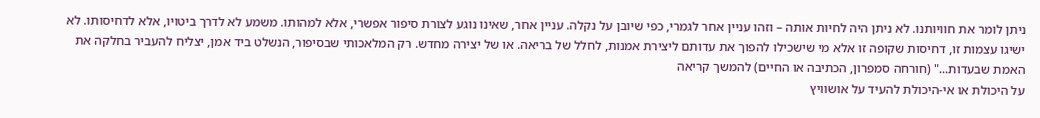ניתן לומר את חוויותנו. לא ניתן היה לחיות אותה – וזהו עניין אחר לגמרי, כפי שיובן על נקלה. עניין אחר, שאינו נוגע לצורת סיפור אפשרי, אלא למהותו. משמע לא לדרך ביטויו, אלא לדחיסותו. לא ישיגו עצמות זו, דחיסות שקופה זו אלא מי שישכילו להפוך את עדותם ליצירת אמנות, לחלל של בריאה. או של יצירה מחדש. רק המלאכותי שבסיפור, הנשלט ביד אמן, יצליח להעביר בחלקה את האמת שבעדות..." (חורחה סמפרון, הכתיבה או החיים) להמשך קריאה
על היכולת או אי-היכולת להעיד על אושוויץ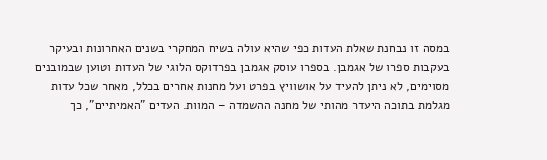במסה זו נבחנת שאלת העדות כפי שהיא עולה בשיח המחקרי בשנים האחרונות ובעיקר בעקבות ספרו של אגמבן. בספרו עוסק אגמבן בפרדוקס הלוגי של העדות וטוען שבמובנים מסוימים, לא ניתן להעיד על אושוויץ בפרט ועל מחנות אחרים בכלל, מאחר שכל עדות מגלמת בתוכה היעדר מהותי של מחנה ההשמדה – המוות. העדים "האמיתיים", כך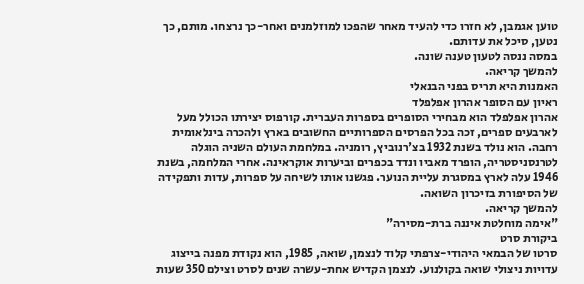טוען אגמבן, לא חזרו כדי להעיד מאחר שהפכו למוזלמנים ואחר-כך נרצחו. מותם, כך נטען, סיכל את עדותם.
במסה ננסה לטעון טענה שונה.
להמשך קריאה.
האמנות היא תריס בפני הבנאלי
ראיון עם הסופר אהרון אפלפלד
אהרון אפלפלד הוא מבחירי הסופרים בספרות העברית. קורפוס יצירתו הכולל מעל לארבעים ספרים, זכה בכל הפרסים הספרותיים החשובים בארץ ולהכרה בינלאומית רחבה. הוא נולד בשנת 1932 בצ'רנוביץ, רומניה. במלחמת העולם השניה הוגלה לטרנסניסטריה, הופרד מאביו ונדד בכפרים וביערות אוקראינה. אחרי המלחמה, בשנת 1946 עלה לארץ במסגרת עליית הנוער. פגשנו אותו לשיחה על ספרות, עדות ותפקידה של הסיפורת בזיכרון השואה.
להמשך קריאה.
"אימה מוחלטת איננה ברת-מסירה"
ביקורת סרט
סרטו של הבמאי היהודי-צרפתי קלוד לנצמן, שואה, 1985, הוא נקודת מפנה בייצוג עדויות ניצולי שואה בקולנוע. לנצמן הקדיש אחת-עשרה שנים לסרט וצילם 350 שעות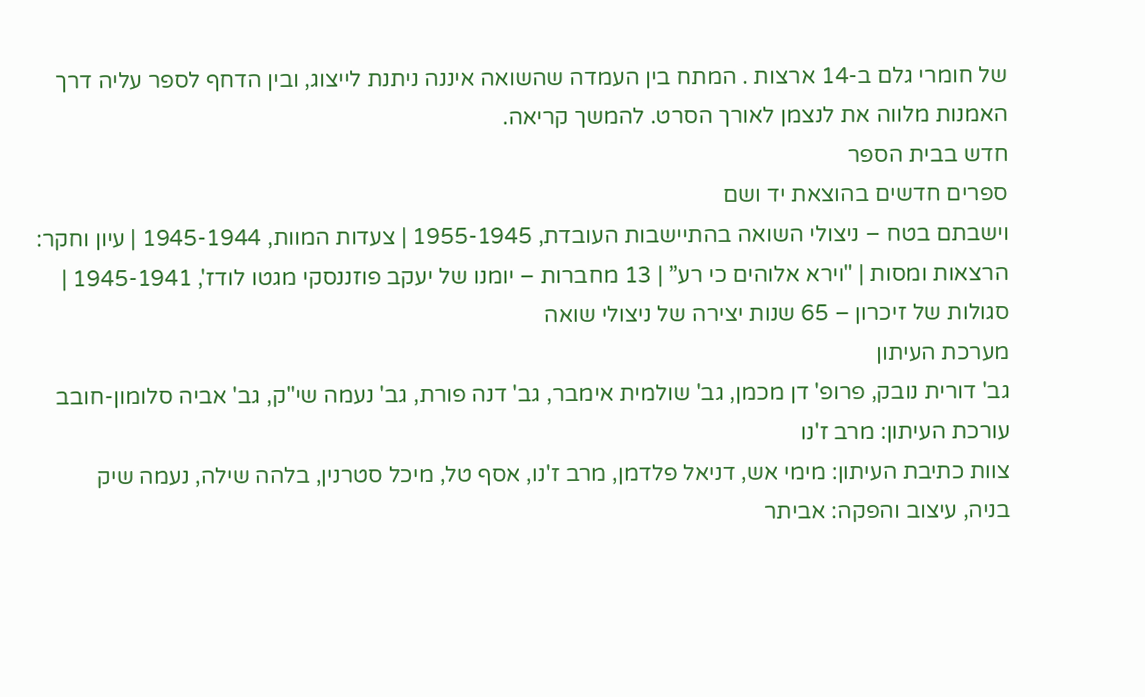של חומרי גלם ב-14 ארצות . המתח בין העמדה שהשואה איננה ניתנת לייצוג, ובין הדחף לספר עליה דרך האמנות מלווה את לנצמן לאורך הסרט. להמשך קריאה.
חדש בבית הספר
ספרים חדשים בהוצאת יד ושם
וישבתם בטח – ניצולי השואה בהתיישבות העובדת, 1955-1945 | צעדות המוות, 1945-1944 | עיון וחקר: הרצאות ומסות | "וירא אלוהים כי רע” | 13 מחברות – יומנו של יעקב פוזננסקי מגטו לודז', 1945-1941 | סגולות של זיכרון – 65 שנות יצירה של ניצולי שואה
מערכת העיתון
גב' דורית נובק, פרופ' דן מכמן, גב' שולמית אימבר, גב' דנה פורת, גב' נעמה שי"ק, גב' אביה סלומון-חובב
עורכת העיתון: מרב ז'נו
צוות כתיבת העיתון: מימי אש, דניאל פלדמן, מרב ז'נו, אסף טל, מיכל סטרנין, בלהה שילה, נעמה שיק
בניה, עיצוב והפקה: אביתר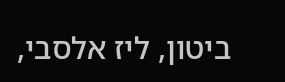ביטון, ליז אלסבי,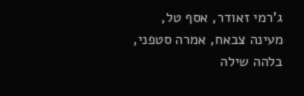ג'רמי זאודר, אסף טל, מעינה צבאח, אמרה סטפני, בלהה שילה